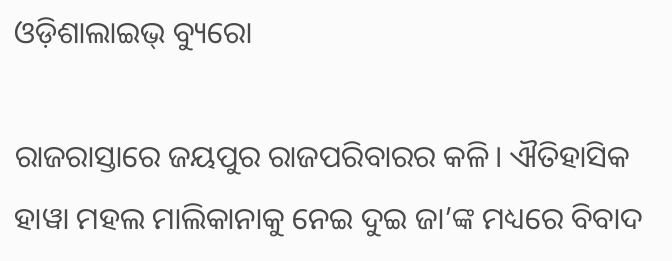ଓଡ଼ିଶାଲାଇଭ୍‌ ବ୍ୟୁରୋ

ରାଜରାସ୍ତାରେ ଜୟପୁର ରାଜପରିବାରର କଳି। ଐତିହାସିକ ହାୱା ମହଲ ମାଲିକାନାକୁ ନେଇ ଦୁଇ ଜା’ଙ୍କ ମଧ୍ୟରେ ବିବାଦ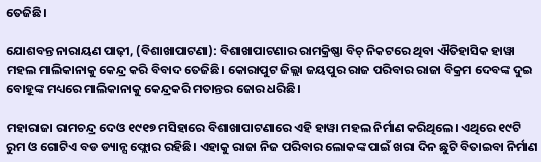ତେଜିଛି।

ଯୋଶବନ୍ତ ନାରାୟଣ ପାଢ଼ୀ, (ବିଶାଖାପାଟଣା): ବିଶାଖାପାଟଣାର ରାମକ୍ରିଷ୍ଣା ବିଚ୍ ନିକଟରେ ଥିବା ଐତିହାସିକ ହାୱା ମହଲ ମାଲିକାନାକୁ କେନ୍ଦ୍ର କରି ବିବାଦ ତେଜିଛି। କୋରାପୁଟ ଜିଲ୍ଲା ଜୟପୁର ରାଜ ପରିବାର ରାଜା ବିକ୍ରମ ଦେବଙ୍କ ଦୁଇ ବୋହୂଙ୍କ ମଧ୍ୟରେ ମାଲିକାନାକୁ କେନ୍ଦ୍ରକରି ମତାନ୍ତର ଜୋର ଧରିଛି।

ମହାରାଜା ରାମଚନ୍ଦ୍ର ଦେଓ ୧୯୧୭ ମସିହାରେ ବିଶାଖାପାଟଣାରେ ଏହି ହାୱା ମହଲ ନିର୍ମାଣ କରିଥିଲେ। ଏଥିରେ ୧୯ଟି ରୁମ ଓ ଗୋଟିଏ ବଡ ଡ୍ୟାନ୍ସ ଫ୍ଲୋର ରହିଛି। ଏହାକୁ ରାଜା ନିଜ ପରିବାର ଲୋକଙ୍କ ପାଇଁ ଖରା ଦିନ ଛୁଟି ବିତାଇବା ନିର୍ମାଣ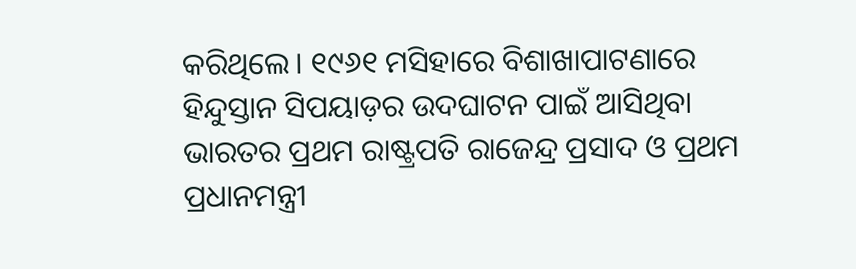କରିଥିଲେ। ୧୯୬୧ ମସିହାରେ ବିଶାଖାପାଟଣାରେ ହିନ୍ଦୁସ୍ତାନ ସିପୟାଡ଼ର ଉଦଘାଟନ ପାଇଁ ଆସିଥିବା ଭାରତର ପ୍ରଥମ ରାଷ୍ଟ୍ରପତି ରାଜେନ୍ଦ୍ର ପ୍ରସାଦ ଓ ପ୍ରଥମ ପ୍ରଧାନମନ୍ତ୍ରୀ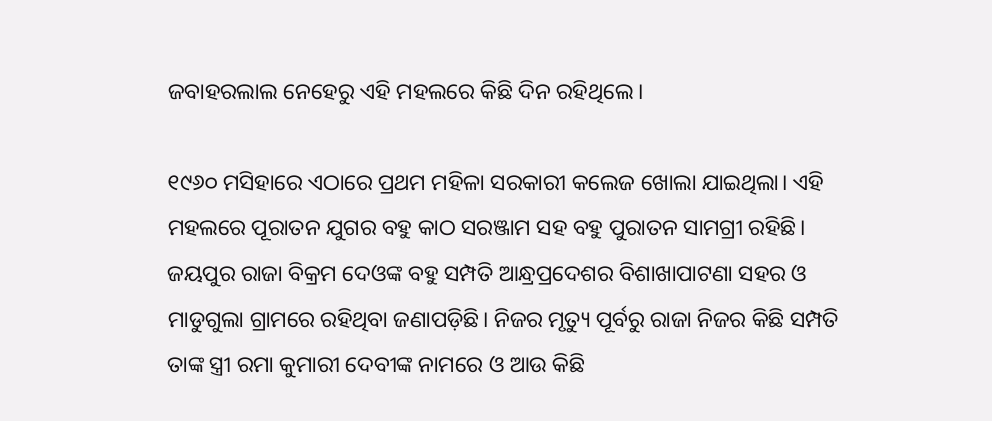ଜବାହରଲାଲ ନେହେରୁ ଏହି ମହଲରେ କିଛି ଦିନ ରହିଥିଲେ।

୧୯୬୦ ମସିହାରେ ଏଠାରେ ପ୍ରଥମ ମହିଳା ସରକାରୀ କଲେଜ ଖୋଲା ଯାଇଥିଲା। ଏହି ମହଲରେ ପୂରାତନ ଯୁଗର ବହୁ କାଠ ସରଞ୍ଜାମ ସହ ବହୁ ପୁରାତନ ସାମଗ୍ରୀ ରହିଛି।  ଜୟପୁର ରାଜା ବିକ୍ରମ ଦେଓଙ୍କ ବହୁ ସମ୍ପତି ଆନ୍ଧ୍ରପ୍ରଦେଶର ବିଶାଖାପାଟଣା ସହର ଓ ମାଡୁଗୁଲା ଗ୍ରାମରେ ରହିଥିବା ଜଣାପଡ଼ିଛି। ନିଜର ମୃତ୍ୟୁ ପୂର୍ବରୁ ରାଜା ନିଜର କିଛି ସମ୍ପତି ତାଙ୍କ ସ୍ତ୍ରୀ ରମା କୁମାରୀ ଦେବୀଙ୍କ ନାମରେ ଓ ଆଉ କିଛି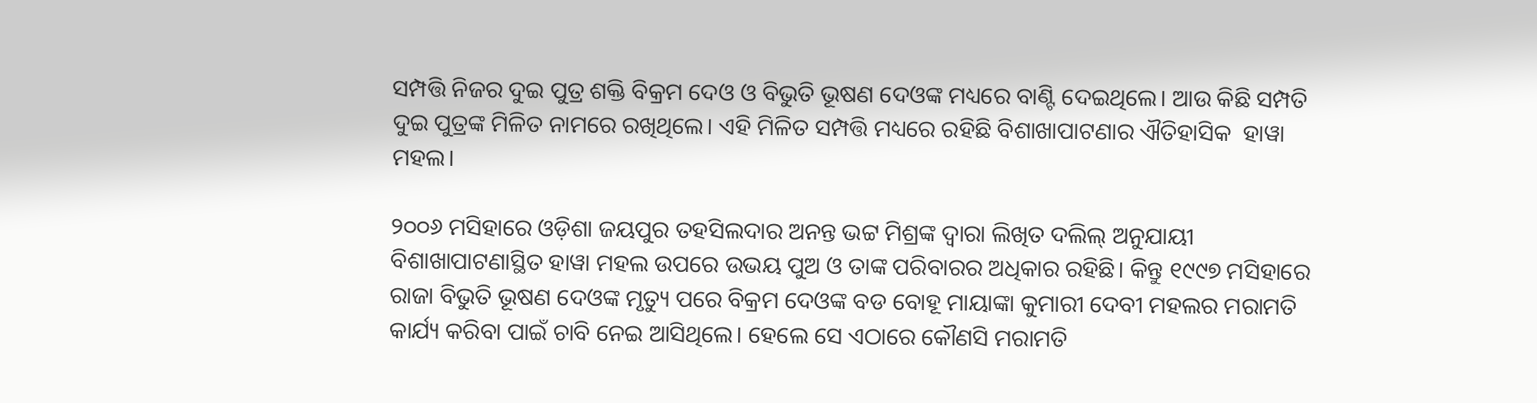ସମ୍ପତ୍ତି ନିଜର ଦୁଇ ପୁତ୍ର ଶକ୍ତି ବିକ୍ରମ ଦେଓ ଓ ବିଭୁତି ଭୂଷଣ ଦେଓଙ୍କ ମଧ୍ୟରେ ବାଣ୍ଟି ଦେଇଥିଲେ। ଆଉ କିଛି ସମ୍ପତି ଦୁଇ ପୁତ୍ରଙ୍କ ମିଳିତ ନାମରେ ରଖିଥିଲେ। ଏହି ମିଳିତ ସମ୍ପତ୍ତି ମଧ୍ୟରେ ରହିଛି ବିଶାଖାପାଟଣାର ଐତିହାସିକ  ହାୱା ମହଲ।

୨୦୦୬ ମସିହାରେ ଓଡ଼ିଶା ଜୟପୁର ତହସିଲଦାର ଅନନ୍ତ ଭଟ୍ଟ ମିଶ୍ରଙ୍କ ଦ୍ୱାରା ଲିଖିତ ଦଲିଲ୍ ଅନୁଯାୟୀ ବିଶାଖାପାଟଣାସ୍ଥିତ ହାୱା ମହଲ ଉପରେ ଉଭୟ ପୁଅ ଓ ତାଙ୍କ ପରିବାରର ଅଧିକାର ରହିଛି। କିନ୍ତୁ ୧୯୯୭ ମସିହାରେ ରାଜା ବିଭୁତି ଭୂଷଣ ଦେଓଙ୍କ ମୃତ୍ୟୁ ପରେ ବିକ୍ରମ ଦେଓଙ୍କ ବଡ ବୋହୂ ମାୟାଙ୍କା କୁମାରୀ ଦେବୀ ମହଲର ମରାମତି କାର୍ଯ୍ୟ କରିବା ପାଇଁ ଚାବି ନେଇ ଆସିଥିଲେ। ହେଲେ ସେ ଏଠାରେ କୌଣସି ମରାମତି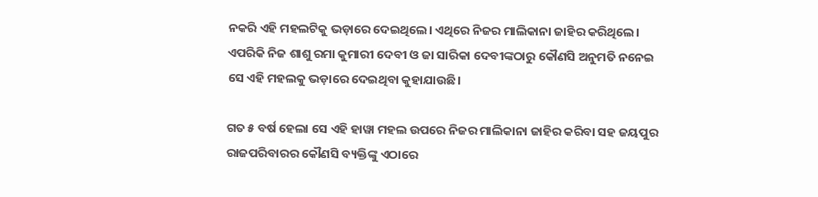ନକରି ଏହି ମହଲଟିକୁ ଭଡ଼ାରେ ଦେଇଥିଲେ। ଏଥିରେ ନିଜର ମାଲିକାନା ଜାହିର କରିଥିଲେ। ଏପରିକି ନିଜ ଶାଶୁ ରମା କୁମାରୀ ଦେବୀ ଓ ଜା ସାରିକା ଦେବୀଙ୍କଠାରୁ କୌଣସି ଅନୁମତି ନନେଇ ସେ ଏହି ମହଲକୁ ଭଡ଼ାରେ ଦେଇଥିବା କୁହାଯାଉଛି।

ଗତ ୫ ବର୍ଷ ହେଲା ସେ ଏହି ହାୱା ମହଲ ଉପରେ ନିଜର ମାଲିକାନା ଜାହିର କରିବା ସହ ଜୟପୁର ରାଜପରିବାରର କୌଣସି ବ୍ୟକ୍ତିଙ୍କୁ ଏଠାରେ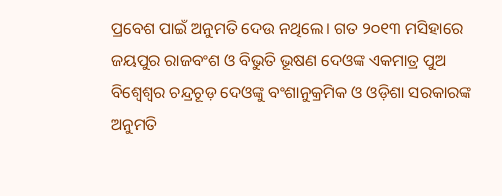ପ୍ରବେଶ ପାଇଁ ଅନୁମତି ଦେଉ ନଥିଲେ। ଗତ ୨୦୧୩ ମସିହାରେ ଜୟପୁର ରାଜବଂଶ ଓ ବିଭୁତି ଭୂଷଣ ଦେଓଙ୍କ ଏକମାତ୍ର ପୁଅ ବିଶ୍ଵେଶ୍ଵର ଚନ୍ଦ୍ରଚୂଡ଼ ଦେଓଙ୍କୁ ବଂଶାନୁକ୍ରମିକ ଓ ଓଡ଼ିଶା ସରକାରଙ୍କ ଅନୁମତି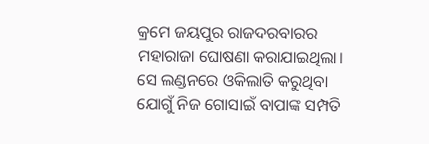କ୍ରମେ ଜୟପୁର ରାଜଦରବାରର ମହାରାଜା ଘୋଷଣା କରାଯାଇଥିଲା। ସେ ଲଣ୍ଡନରେ ଓକିଲାତି କରୁଥିବା ଯୋଗୁଁ ନିଜ ଗୋସାଇଁ ବାପାଙ୍କ ସମ୍ପତି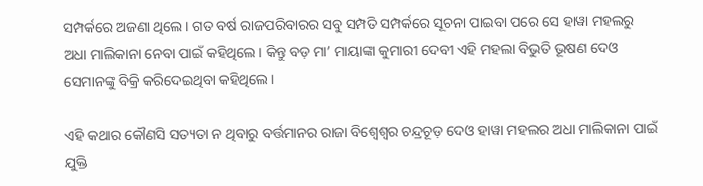ସମ୍ପର୍କରେ ଅଜଣା ଥିଲେ। ଗତ ବର୍ଷ ରାଜପରିବାରର ସବୁ ସମ୍ପତି ସମ୍ପର୍କରେ ସୂଚନା ପାଇବା ପରେ ସେ ହାୱା ମହଲରୁ ଅଧା ମାଲିକାନା ନେବା ପାଇଁ କହିଥିଲେ। କିନ୍ତୁ ବଡ଼ ମା’ ମାୟାଙ୍କା କୁମାରୀ ଦେବୀ ଏହି ମହଲା ବିଭୁତି ଭୂଷଣ ଦେଓ ସେମାନଙ୍କୁ ବିକ୍ରି କରିଦେଇଥିବା କହିଥିଲେ।

ଏହି କଥାର କୌଣସି ସତ୍ୟତା ନ ଥିବାରୁ ବର୍ତ୍ତମାନର ରାଜା ବିଶ୍ଵେଶ୍ଵର ଚନ୍ଦ୍ରଚୂଡ଼ ଦେଓ ହାୱା ମହଲର ଅଧା ମାଲିକାନା ପାଇଁ ଯୁକ୍ତି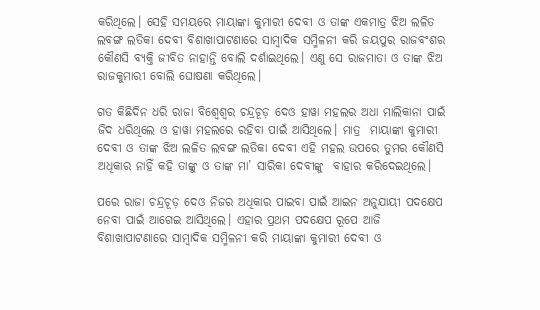କରିଥିଲେ। ସେହି ସମୟରେ ମାୟାଙ୍କା କୁମାରୀ ଦେବୀ ଓ ତାଙ୍କ ଏକମାତ୍ର ଝିଅ ଲଳିତ ଲବଙ୍ଗ ଲତିକା ଦେବୀ ବିଶାଖାପାଟଣାରେ ସାମ୍ବାଦିକ ସମ୍ମିଳନୀ କରି ଜୟପୁର ରାଜବଂଶର କୌଣସି ବ୍ୟକ୍ତି ଜୀବିତ ନାହାନ୍ତି ବୋଲି ଦର୍ଶାଇଥିଲେ। ଏଣୁ ସେ ରାଜମାତା ଓ ତାଙ୍କ ଝିଅ ରାଜକୁମାରୀ ବୋଲି ଘୋଷଣା କରିଥିଲେ।

ଗତ କିଛିଦିନ ଧରି ରାଜା ବିଶ୍ଵେଶ୍ଵର ଚନ୍ଦ୍ରଚୂଡ଼ ଦେଓ ହାୱା ମହଲର ଅଧା ମାଲିକାନା ପାଇଁ ଜିଦ ଧରିଥିଲେ ଓ ହାୱା ମହଲରେ ରହିବା ପାଇଁ ଆସିଥିଲେ। ମାତ୍ର  ମାୟାଙ୍କା କୁମାରୀ ଦେବୀ ଓ ତାଙ୍କ ଝିଅ ଲଳିତ ଲବଙ୍ଗ ଲତିକା ଦେବୀ ଏହି ମହଲ ଉପରେ ତୁମର କୌଣସି ଅଧିକାର ନାହିଁ କହି ତାଙ୍କୁ ଓ ତାଙ୍କ ମା’ ସାରିକା ଦେବୀଙ୍କୁ  ବାହାର କରିଦେଇଥିଲେ।

ପରେ ରାଜା ଚନ୍ଦ୍ରଚୂଡ଼ ଦେଓ ନିଜର ଅଧିକାର ପାଇବା ପାଇଁ ଆଇନ ଅନୁଯାୟୀ ପଦକ୍ଷେପ ନେବା ପାଇଁ ଆଗେଇ ଆସିଥିଲେ। ଏହାର ପ୍ରଥମ ପଦକ୍ଷେପ ରୂପେ ଆଜି ବିଶାଖାପାଟଣାରେ ସାମ୍ବାଦିକ ସମ୍ମିଳନୀ କରି ମାୟାଙ୍କା କୁମାରୀ ଦେବୀ ଓ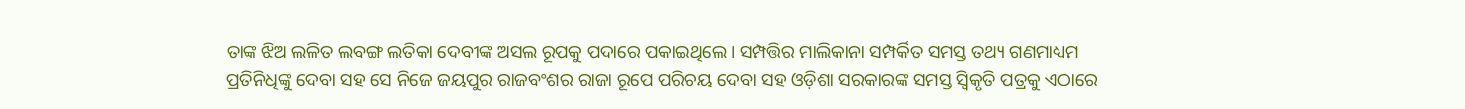ତାଙ୍କ ଝିଅ ଲଳିତ ଲବଙ୍ଗ ଲତିକା ଦେବୀଙ୍କ ଅସଲ ରୂପକୁ ପଦାରେ ପକାଇଥିଲେ। ସମ୍ପତ୍ତିର ମାଲିକାନା ସମ୍ପର୍କିତ ସମସ୍ତ ତଥ୍ୟ ଗଣମାଧ୍ୟମ ପ୍ରତିନିଧିଙ୍କୁ ଦେବା ସହ ସେ ନିଜେ ଜୟପୁର ରାଜବଂଶର ରାଜା ରୂପେ ପରିଚୟ ଦେବା ସହ ଓଡ଼ିଶା ସରକାରଙ୍କ ସମସ୍ତ ସ୍ୱିକୃତି ପତ୍ରକୁ ଏଠାରେ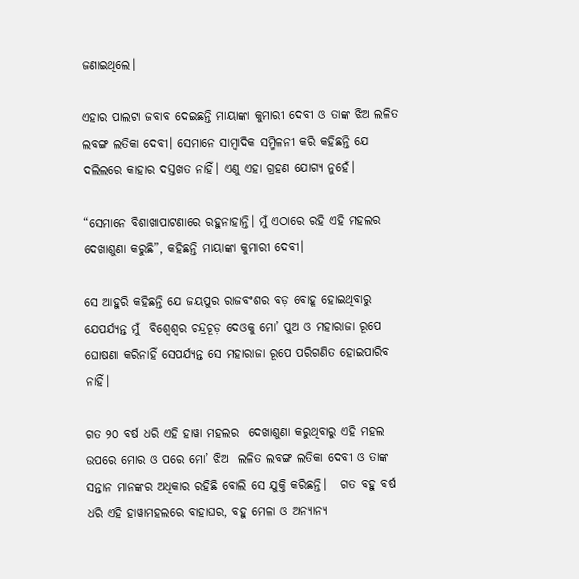ଜଣାଇଥିଲେ।

ଏହାର ପାଲଟା ଜବାବ ଦେଇଛନ୍ତି ମାୟାଙ୍କା କୁମାରୀ ଦେବୀ ଓ ତାଙ୍କ ଝିଅ ଲଳିତ ଲବଙ୍ଗ ଲତିକା ଦେବୀ। ସେମାନେ ସାମ୍ବାଦିକ ସମ୍ମିଳନୀ କରି କହିଛନ୍ତି ଯେ ଦଲିଲରେ କାହାର ଦସ୍ତଖତ ନାହିଁ। ଏଣୁ ଏହା ଗ୍ରହଣ ଯୋଗ୍ୟ ନୁହେଁ।

“ସେମାନେ ବିଶାଖାପାଟଣାରେ ରହୁନାହାନ୍ତି। ମୁଁ ଏଠାରେ ରହି ଏହି ମହଲର ଦେଖାଶୁଣା କରୁଛି”, କହିଛନ୍ତି ମାୟାଙ୍କା କୁମାରୀ ଦେବୀ।

ସେ ଆହୁରି କହିଛନ୍ତି ଯେ ଜୟପୁର ରାଜବଂଶର ବଡ଼ ବୋହୂ ହୋଇଥିବାରୁ ଯେପର୍ଯ୍ୟନ୍ତ ମୁଁ  ବିଶ୍ଵେଶ୍ଵର ଚନ୍ଦ୍ରଚୂଡ଼ ଦେଓକୁ ମୋ’ ପୁଅ ଓ ମହାରାଜା ରୂପେ ଘୋଷଣା କରିନାହିଁ ସେପର୍ଯ୍ୟନ୍ତ ସେ ମହାରାଜା ରୂପେ ପରିଗଣିତ ହୋଇପାରିବ ନାହିଁ।

ଗତ ୨୦ ବର୍ଷ ଧରି ଏହି ହାୱା ମହଲର  ଦେଖାଶୁଣା କରୁଥିବାରୁ ଏହି ମହଲ ଉପରେ ମୋର ଓ ପରେ ମୋ’ ଝିଅ  ଲଳିତ ଲବଙ୍ଗ ଲତିକା ଦେବୀ ଓ ତାଙ୍କ ସନ୍ତାନ ମାନଙ୍କର ଅଧିକାର ରହିଛି ବୋଲି ସେ ଯୁକ୍ତି କରିଛନ୍ତି।   ଗତ ବହୁ ବର୍ଷ ଧରି ଏହି ହାୱାମହଲରେ ବାହାଘର, ବହୁ ମେଳା ଓ ଅନ୍ୟାନ୍ୟ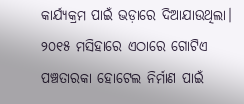କାର୍ଯ୍ୟକ୍ରମ ପାଇଁ ଭଡ଼ାରେ ଦିଆଯାଉଥିଲା। ୨୦୧୫ ମସିହାରେ ଏଠାରେ ଗୋଟିଏ ପଞ୍ଚତାରକା ହୋଟେଲ ନିର୍ମାଣ ପାଇଁ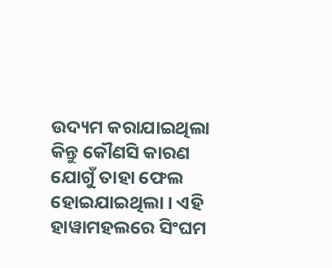ଉଦ୍ୟମ କରାଯାଇଥିଲା  କିନ୍ତୁ କୌଣସି କାରଣ ଯୋଗୁଁ ତାହା ଫେଲ ହୋଇଯାଇଥିଲା। ଏହି ହାୱାମହଲରେ ସିଂଘମ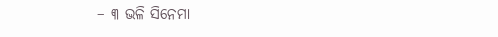– ୩ ଭଳି ସିନେମା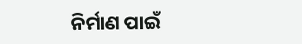ନିର୍ମାଣ ପାଇଁ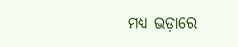ମଧ୍ୟ ଭଡ଼ାରେ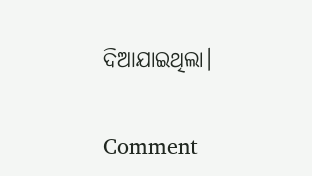ଦିଆଯାଇଥିଲା।

Comment